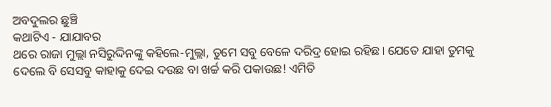ଅବଦୁଲର ଛୁଞ୍ଚି
କଥାଟିଏ - ଯାଯାବର
ଥରେ ରାଜା ମୁଲ୍ଲା ନସିରୁଦ୍ଦିନଙ୍କୁ କହିଲେ-ମୁଲ୍ଲା, ତୁମେ ସବୁ ବେଳେ ଦରିଦ୍ର ହୋଇ ରହିଛ। ଯେତେ ଯାହା ତୁମକୁ ଦେଲେ ବି ସେସବୁ କାହାକୁ ଦେଇ ଦଉଛ ବା ଖର୍ଚ୍ଚ କରି ପକାଉଛ! ଏମିତି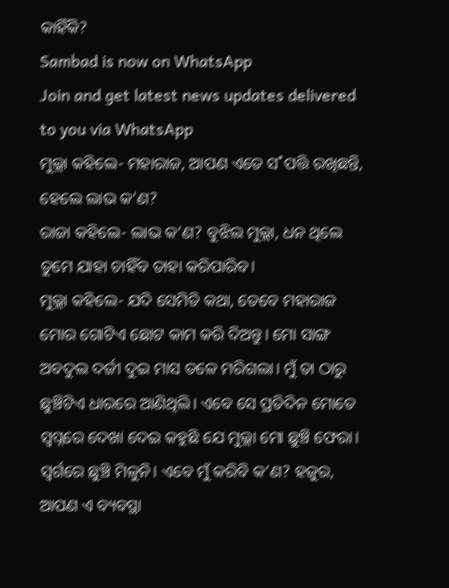କାହିଁକି?
Sambad is now on WhatsApp
Join and get latest news updates delivered to you via WhatsApp
ମୁଲ୍ଲା କହିଲେ- ମହାରାଜ, ଆପଣ ଏତେ ସ˚ପତ୍ତି ରଖିଛନ୍ତି, ହେଲେ ଲାଭ କ’ଣ?
ରାଜା କହିଲେ- ଲାଭ କ’ଣ? ବୁଝିଲ ମୁଲ୍ଲା, ଧନ ଥିଲେ ତୁମେ ଯାହା ଚାହିଁବ ତାହା କରିପାରିବ।
ମୁଲ୍ଲା କହିଲେ- ଯଦି ସେମିତି କଥା, ତେବେ ମହାରାଜ ମୋର ଗୋଟିଏ ଛୋଟ କାମ କରି ଦିଅନ୍ତୁ। ମୋ ସାଙ୍ଗ ଅବଦୁଲ ଦର୍ଜୀ ଦୁଇ ମାସ ତଳେ ମରିଗଲା। ମୁଁ ତା ଠାରୁ ଛୁଞ୍ଚିଟିଏ ଧାରରେ ଆଣିଥିଲି। ଏବେ ସେ ପ୍ରତିଦିନ ମୋତେ ସ୍ବପ୍ନରେ ଦେଖା ଦେଇ କହୁଛି ଯେ ମୁଲ୍ଲା ମୋ ଛୁଞ୍ଚି ଫେରା। ସ୍ବର୍ଗରେ ଛୁଞ୍ଚି ମିଳୁନି। ଏବେ ମୁଁ କରିବି କ’ଣ? ହଜୁର, ଆପଣ ଏ ବ୍ୟବସ୍ଥା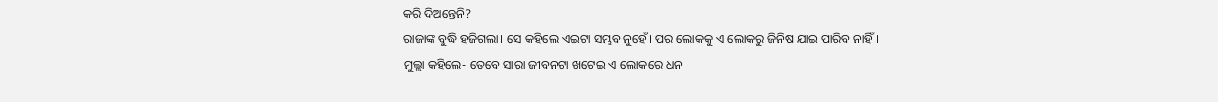କରି ଦିଅନ୍ତେନି?
ରାଜାଙ୍କ ବୁଦ୍ଧି ହଜିଗଲା। ସେ କହିଲେ ଏଇଟା ସମ୍ଭବ ନୁହେଁ। ପର ଲୋକକୁ ଏ ଲୋକରୁ ଜିନିଷ ଯାଇ ପାରିବ ନାହିଁ।
ମୁଲ୍ଲା କହିଲେ- ତେବେ ସାରା ଜୀବନଟା ଖଟେଇ ଏ ଲୋକରେ ଧନ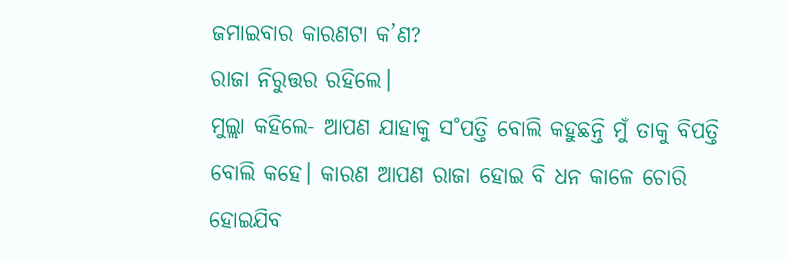ଜମାଇବାର କାରଣଟା କ’ଣ?
ରାଜା ନିରୁତ୍ତର ରହିଲେ।
ମୁଲ୍ଲା କହିଲେ- ଆପଣ ଯାହାକୁ ସ˚ପତ୍ତି ବୋଲି କହୁଛନ୍ତି ମୁଁ ତାକୁ ବିପତ୍ତି ବୋଲି କହେ। କାରଣ ଆପଣ ରାଜା ହୋଇ ବି ଧନ କାଳେ ଚୋରି ହୋଇଯିବ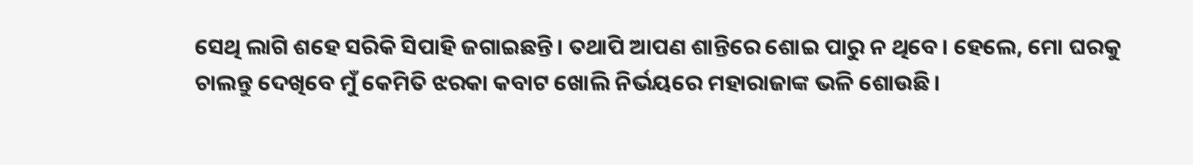ସେଥି ଲାଗି ଶହେ ସରିକି ସିପାହି ଜଗାଇଛନ୍ତି। ତଥାପି ଆପଣ ଶାନ୍ତିରେ ଶୋଇ ପାରୁ ନ ଥିବେ। ହେଲେ, ମୋ ଘରକୁ ଚାଲନ୍ତୁ ଦେଖିବେ ମୁଁ କେମିତି ଝରକା କବାଟ ଖୋଲି ନିର୍ଭୟରେ ମହାରାଜାଙ୍କ ଭଳି ଶୋଉଛି।